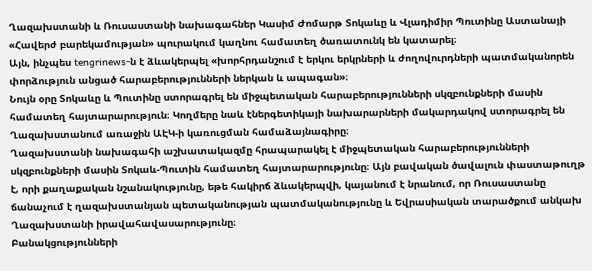Ղազախստանի և Ռուսաստանի նախագահներ Կասիմ Ժոմարթ Տոկաևը և Վլադիմիր Պուտինը Աստանայի «Հավերժ բարեկամության» պուրակում կաղնու համատեղ ծառատունկ են կատարել։
Այն, ինչպես tengrinews-ն է ձևակերպել «խորհրդանշում է երկու երկրների և ժողովուրդների պատմականորեն փորձություն անցած հարաբերությունների ներկան և ապագան»։
Նույն օրը Տոկաևը և Պուտինը ստորագրել են միջպետական հարաբերությունների սկզբունքների մասին համատեղ հայտարարություն։ Կողմերը նաև էներգետիկայի նախարարների մակարդակով ստորագրել են Ղազախստանում առաջին ԱԷԿ-ի կառուցման համաձայնագիրը։
Ղազախստանի նախագահի աշխատակազմը հրապարակել է միջպետական հարաբերությունների սկզբունքների մասին Տոկաև-Պուտին համատեղ հայտարարությունը։ Այն բավական ծավալուն փաստաթուղթ է, որի քաղաքական նշանակությունը, եթե հակիրճ ձևակերպվի, կայանում է նրանում, որ Ռուսաստանը ճանաչում է ղազախստանյան պետականության պատմականությունը և Եվրասիական տարածքում անկախ Ղազախստանի իրավահավասարությունը։
Բանակցությունների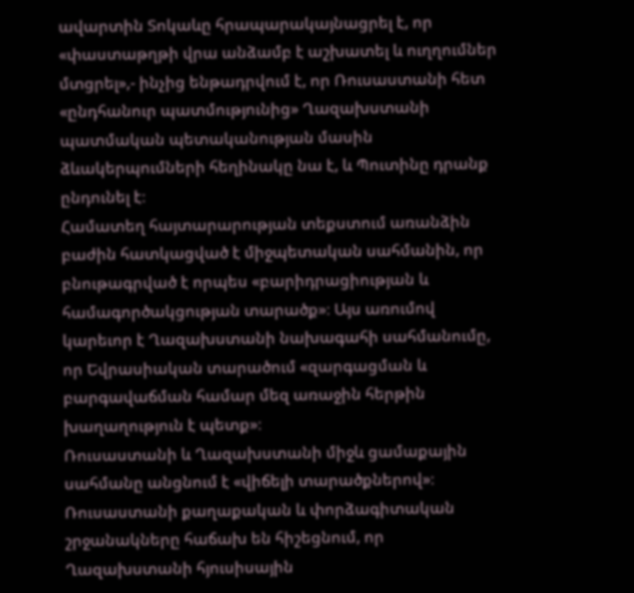ավարտին Տոկաևը հրապարակայնացրել է, որ «փաստաթղթի վրա անձամբ է աշխատել և ուղղումներ մտցրել»,- ինչից ենթադրվում է, որ Ռուսաստանի հետ «ընդհանուր պատմությունից» Ղազախստանի պատմական պետականության մասին ձևակերպումների հեղինակը նա է, և Պուտինը դրանք ընդունել է։
Համատեղ հայտարարության տեքստում առանձին բաժին հատկացված է միջպետական սահմանին, որ բնութագրված է որպես «բարիդրացիության և համագործակցության տարածք»։ Այս առումով կարեւոր է Ղազախստանի նախագահի սահմանումը, որ Եվրասիական տարածում «զարգացման և բարգավաճման համար մեզ առաջին հերթին խաղաղություն է պետք»։
Ռուսաստանի և Ղազախստանի միջև ցամաքային սահմանը անցնում է «վիճելի տարածքներով»։ Ռուսաստանի քաղաքական և փորձագիտական շրջանակները հաճախ են հիշեցնում, որ Ղազախստանի հյուսիսային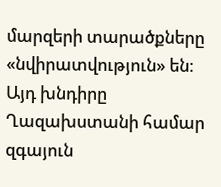մարզերի տարածքները «նվիրատվություն» են։ Այդ խնդիրը Ղազախստանի համար զգայուն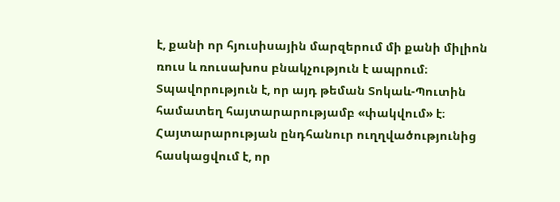է, քանի որ հյուսիսային մարզերում մի քանի միլիոն ռուս և ռուսախոս բնակչություն է ապրում։
Տպավորություն է, որ այդ թեման Տոկաև-Պուտին համատեղ հայտարարությամբ «փակվում» է։ Հայտարարության ընդհանուր ուղղվածությունից հասկացվում է, որ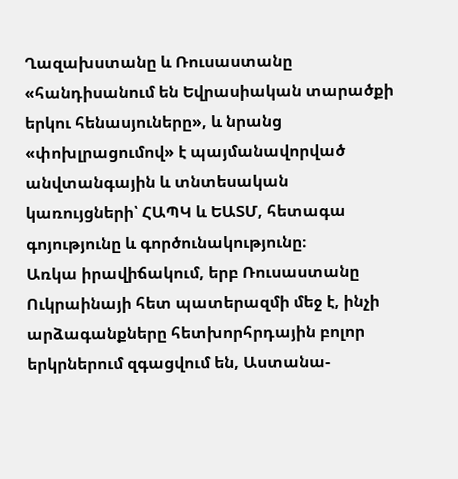Ղազախստանը և Ռուսաստանը «հանդիսանում են Եվրասիական տարածքի երկու հենասյուները», և նրանց «փոխլրացումով» է պայմանավորված անվտանգային և տնտեսական կառույցների՝ ՀԱՊԿ և ԵԱՏՄ, հետագա գոյությունը և գործունակությունը։
Առկա իրավիճակում, երբ Ռուսաստանը Ուկրաինայի հետ պատերազմի մեջ է, ինչի արձագանքները հետխորհրդային բոլոր երկրներում զգացվում են, Աստանա-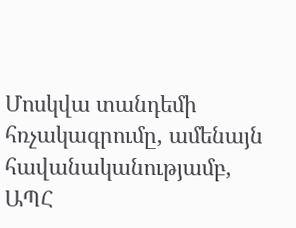Մոսկվա տանդեմի հռչակագրումը, ամենայն հավանականությամբ, ԱՊՀ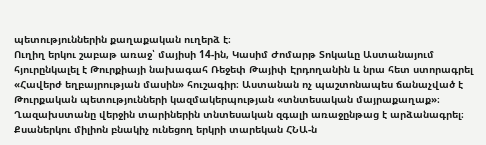պետություններին քաղաքական ուղերձ է։
Ուղիղ երկու շաբաթ առաջ՝ մայիսի 14-ին, Կասիմ Ժոմարթ Տոկաևը Աստանայում հյուրընկալել է Թուրքիայի նախագահ Ռեջեփ Թայիփ Էրդողանին և նրա հետ ստորագրել «Հավերժ եղբայրության մասին» հուշագիր։ Աստանան ոչ պաշտոնապես ճանաչված է Թուրքական պետությունների կազմակերպության «տնտեսական մայրաքաղաք»։
Ղազախստանը վերջին տարիներին տնտեսական զգալի առաջընթաց է արձանագրել։ Քսաներկու միլիոն բնակիչ ունեցող երկրի տարեկան ՀՆԱ-ն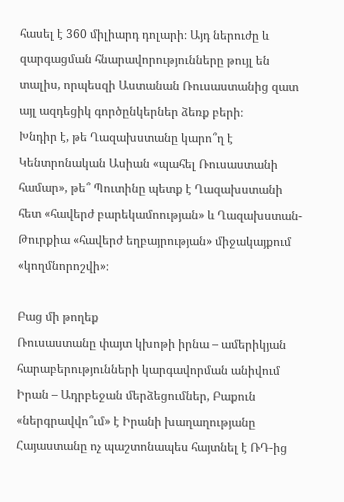հասել է 360 միլիարդ դոլարի։ Այդ ներուժը և զարգացման հնարավորությունները թույլ են տալիս, որպեսզի Աստանան Ռուսաստանից զատ այլ ազդեցիկ գործընկերներ ձեռք բերի։
Խնդիր է, թե Ղազախստանը կարո՞ղ է Կենտրոնական Ասիան «պահել Ռուսաստանի համար», թե՞ Պուտինը պետք է Ղազախստանի հետ «հավերժ բարեկամոության» և Ղազախստան-Թուրքիա «հավերժ եղբայրության» միջակայքում «կողմնորոշվի»։

Բաց մի թողեք
Ռուսաստանը փայտ կխոթի իրնա – ամերիկյան հարաբերությունների կարգավորման անիվում
Իրան – Ադրբեջան մերձեցումներ, Բաքուն «ներգրավվո՞ւմ» է Իրանի խաղաղությանը
Հայաստանը ոչ պաշտոնապես հայտնել է ՌԴ-ից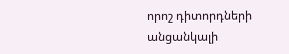որոշ դիտորդների անցանկալի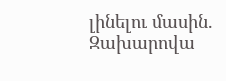լինելու մասին. Զախարովա